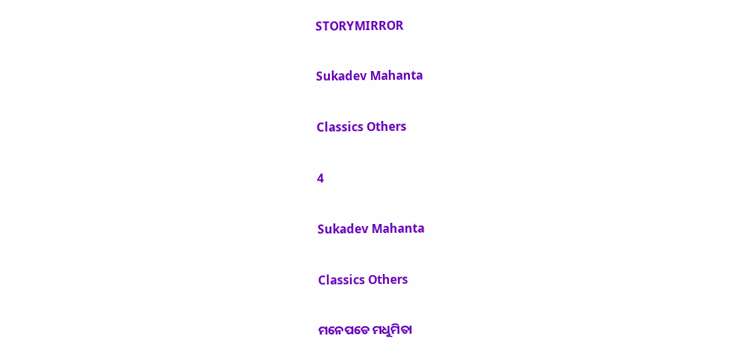STORYMIRROR

Sukadev Mahanta

Classics Others

4

Sukadev Mahanta

Classics Others

ମନେପଡେ ମଧୁମିତା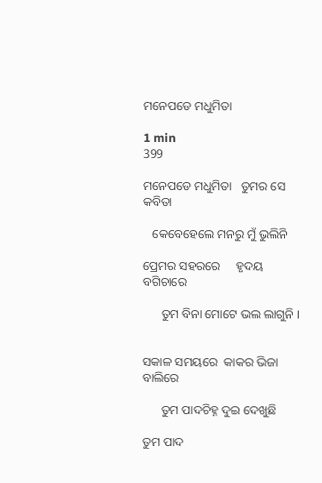ମନେପଡେ ମଧୁମିତା

1 min
399

ମନେପଡେ ମଧୁମିତା   ତୁମର ସେ କବିତା

   କେବେହେଲେ ମନରୁ ମୁଁ ଭୁଲିନି

ପ୍ରେମର ସହରରେ     ହୃଦୟ ବଗିଚାରେ

      ତୁମ ବିନା ମୋଟେ ଭଲ ଲାଗୁନି ।


ସକାଳ ସମୟରେ  କାକର ଭିଜା ବାଲିରେ

      ତୁମ ପାଦଚିହ୍ନ ଦୁଇ ଦେଖୁଛି

ତୁମ ପାଦ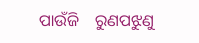ପାଉଁଜି    ରୁଣପଝୁଣୁ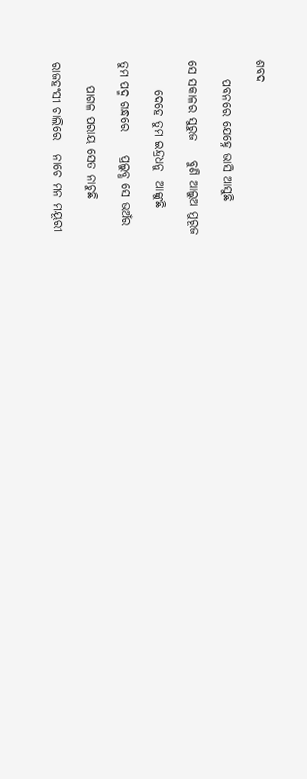ଶବଦ

    ପବନରେ ଯେହ୍ନେ ଭାସି ଆସୁଛି

ସେ ସକାଳର ସୁରୁଜ    ବୁଣି ଆଲୁଅ ମୁରୂଜ

      ଦେହେ ତୁମ ଇନ୍ଦ୍ରଧନୁ  ଆଙ୍କୁଛି

ତୁମ ପଦ୍ମ ଗନ୍ଧରେ     ପ୍ରଲୁବ୍ଧ ସେ ଭଅଁର

     ପାଗଳ ପରାୟ ସେତ ନାଚୁଛି

ରାଜହଂସୀ ଚାଲିରେ   ନାଚେ ମନ ମୟୂରୀ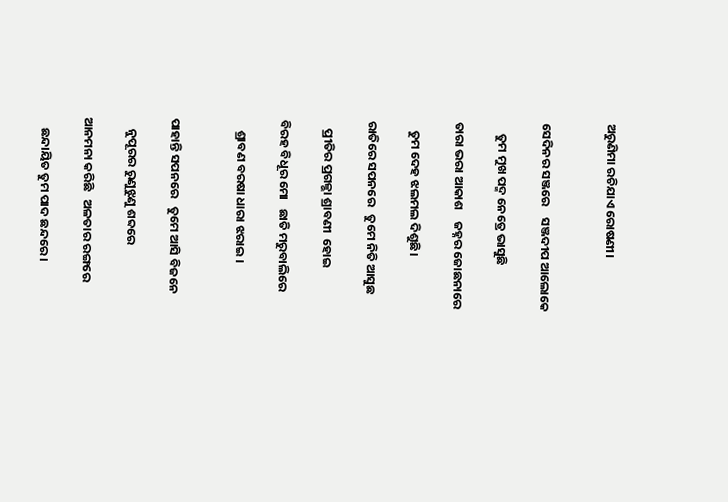ଅରୁଣିମା ରଚିଯାଏ ରୋଷଣୀ।


ସେଦିନର ସଞ୍ଜରେ    ସଞ୍ଜଦୀପ ଆଲୋକେ

    ତୁମ ମୁଖ ପଦ୍ମ ନେତ୍ରେ ଭାସୁଛି

ତାରା ଭରା ଆକାଶ    ଜହ୍ନର ଜୋଛନାରେ

   ତୁମ ଦେହ ଝଲମଲ ଦିଶୁଛି।

ରାତିରେ ସପନରେ   ତୁମେ ନିତି ଆସୁଛ

   ପ୍ରୀତିର ପ୍ରଗଳ୍ଭା ଶ୍ରାବଣୀ  ହୋଇ

ବିରହ ବିଧୂର ମୋ   ଛାତି ମରୁବାଲିରେ

    ଶ୍ରାବଣ ବରଷା ଧାରା ଝରାଇ ।


ପାହାନ୍ତି ସପନରେ   ତୁମେ ଆସି ବିଜନେ

    ନୁପୂରର ରୁଣୁଝୁଣୁ ଶବ୍ଦରେ

ଆନମନା କରିଛି   ଅଳତାର ରଙ୍ଗରେ

    ଛନ୍ଦାୟିତ ତୁମ ପାଦ ଛନ୍ଦରେ ।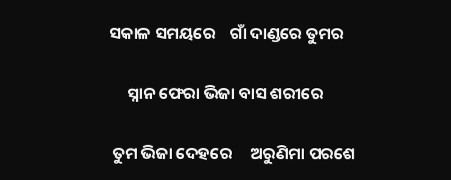ସକାଳ ସମୟରେ    ଗାଁ ଦାଣ୍ଡରେ ତୁମର

     ସ୍ନାନ ଫେରା ଭିଜା ବାସ ଶରୀରେ

 ତୁମ ଭିଜା ଦେହରେ     ଅରୁଣିମା ପରଶେ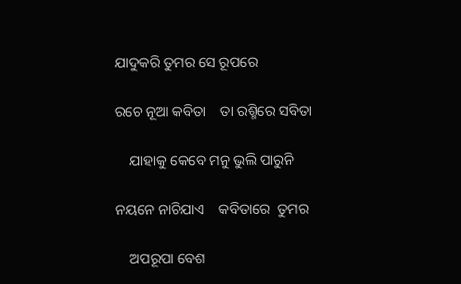ଯାଦୁକରି ତୁମର ସେ ରୂପରେ

ରଚେ ନୂଆ କବିତା    ତା ରଶ୍ମିରେ ସବିତା

    ଯାହାକୁ କେବେ ମନୁ ଭୁଲି ପାରୁନି

ନୟନେ ନାଚିଯାଏ    କବିତାରେ  ତୁମର

    ଅପରୂପା ବେଶ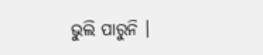ଭୁଲି ପାରୁନି ।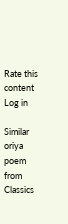Rate this content
Log in

Similar oriya poem from Classics